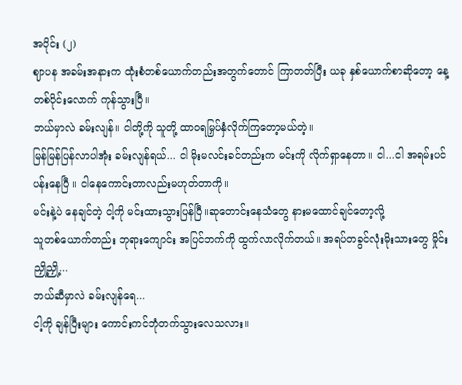အပိုင်း (၂)
ဈာပန အခမ်းအနားက ထုံးစံတစ်ယောက်တည်းအတွက်တောင် ကြာတတ်ပြီး ယခု နှစ်ယောက်စာဆိုတော့ နေ့တစ်ပိုင်းလောက် ကုန်သွားပြီ။
ဘယ်မှာလဲ ခမ်းလျန်။ ငါတို့ကို သူတို့ ထာဝရမြှပ်နှံလိုက်ကြတော့မယ်တဲ့။
မြန်မြန်ပြန်လာပါအုံး ခမ်းလျန်ရယ်... ငါ မိုးမလင်းခင်တည်းက မင်းကို လိုက်ရှာနေတာ။ ငါ...ငါ အရမ်းပင်ပန်းနေပြီ ။ ငါနေကောင်းတာလည်းမဟုတ်တာကို။
မင်းနဲ့ပဲ နေချင်တဲ့ ငါ့ကို မင်းထားသွားပြန်ပြီ။ဆုတောင်းနေသံတွေ နားမထောင်ချင်တော့လို့
သူတစ်ယောက်တည်း ဘုရားကျောင်း အပြင်ဘက်ကို ထွက်လာလိုက်တယ်။ အရပ်တခွင်လုံးမိုးသားတွေ မှိုင်းညှို့ညှို့...
ဘယ်ဆီမှာလဲ ခမ်းလျန်ရေ...
ငါ့ကို ချန်ပြီးများ ကောင်းကင်ဘုံတက်သွားလေသလား။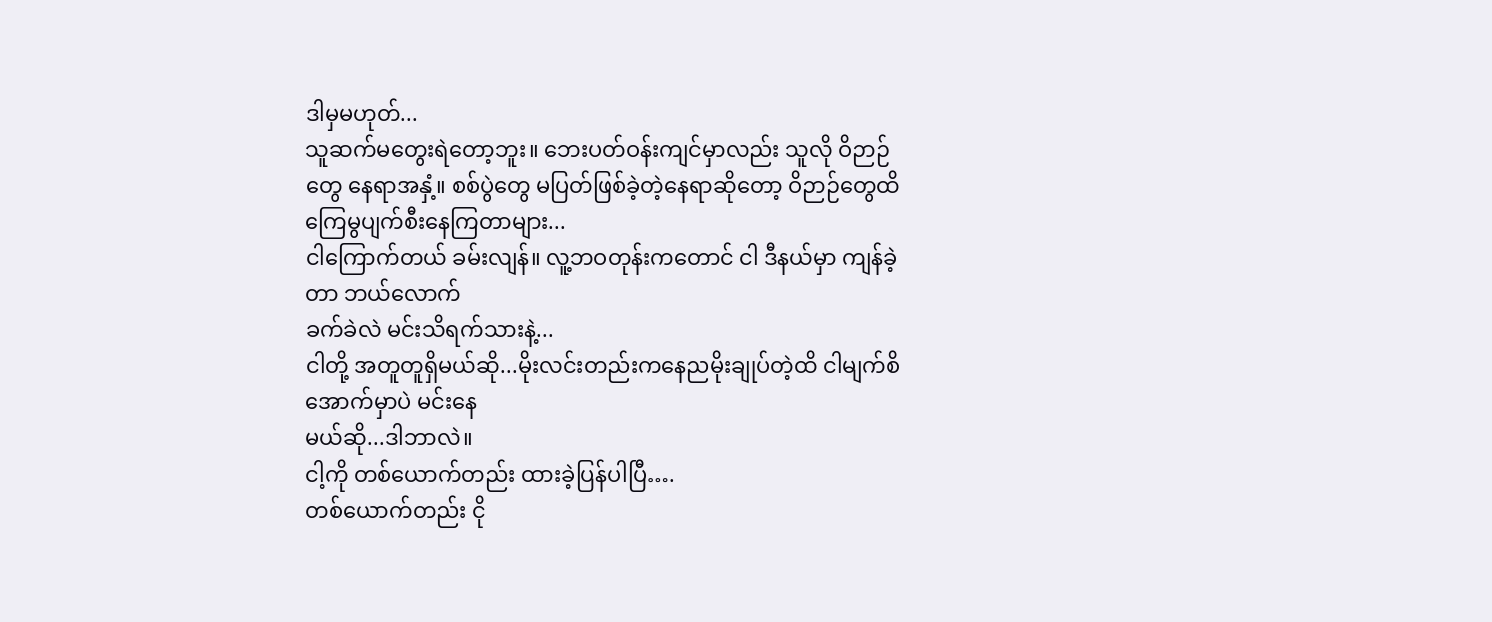ဒါမှမဟုတ်...
သူဆက်မတွေးရဲတော့ဘူး။ ဘေးပတ်ဝန်းကျင်မှာလည်း သူလို ဝိဉာဉ်တွေ နေရာအနှံ့။ စစ်ပွဲတွေ မပြတ်ဖြစ်ခဲ့တဲ့နေရာဆိုတော့ ဝိဉာဉ်တွေထိကြေမွပျက်စီးနေကြတာများ...
ငါကြောက်တယ် ခမ်းလျန်။ လူ့ဘဝတုန်းကတောင် ငါ ဒီနယ်မှာ ကျန်ခဲ့တာ ဘယ်လောက်
ခက်ခဲလဲ မင်းသိရက်သားနဲ့...
ငါတို့ အတူတူရှိမယ်ဆို...မိုးလင်းတည်းကနေညမိုးချုပ်တဲ့ထိ ငါမျက်စိအောက်မှာပဲ မင်းနေ
မယ်ဆို...ဒါဘာလဲ။
ငါ့ကို တစ်ယောက်တည်း ထားခဲ့ပြန်ပါပြီ….
တစ်ယောက်တည်း ငို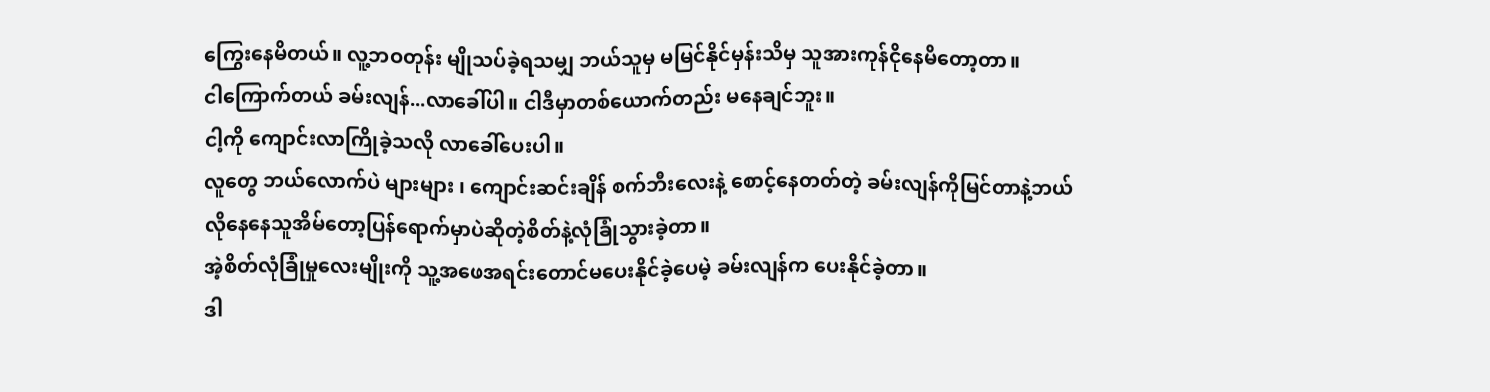ကြွေးနေမိတယ်။ လူ့ဘဝတုန်း မျိုသပ်ခဲ့ရသမျှ ဘယ်သူမှ မမြင်နိုင်မှန်းသိမှ သူအားကုန်ငိုနေမိတော့တာ။
ငါကြောက်တယ် ခမ်းလျန်...လာခေါ်ပါ။ ငါဒီမှာတစ်ယောက်တည်း မနေချင်ဘူး။
ငါ့ကို ကျောင်းလာကြိုခဲ့သလို လာခေါ်ပေးပါ။
လူတွေ ဘယ်လောက်ပဲ များများ ၊ ကျောင်းဆင်းချိန် စက်ဘီးလေးနဲ့ စောင့်နေတတ်တဲ့ ခမ်းလျန်ကိုမြင်တာနဲ့ဘယ်လိုနေနေသူအိမ်တော့ပြန်ရောက်မှာပဲဆိုတဲ့စိတ်နဲ့လုံခြုံသွားခဲ့တာ။
အဲ့စိတ်လုံခြုံမှုလေးမျိုးကို သူ့အဖေအရင်းတောင်မပေးနိုင်ခဲ့ပေမဲ့ ခမ်းလျန်က ပေးနိုင်ခဲ့တာ။
ဒါ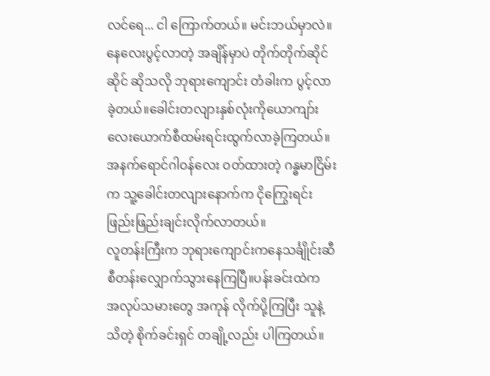လင်ရေ... ငါ ကြောက်တယ်။ မင်းဘယ်မှာလဲ။
နေလေးပွင့်လာတဲ့ အချိန်မှာပဲ တိုက်တိုက်ဆိုင်ဆိုင် ဆိုသလို ဘုရားကျောင်း တံခါးက ပွင့်လာခဲ့တယ်။ခေါင်းတလျားနှစ်လုံးကိုယောကျာ်းလေးယောက်စီထမ်းရင်းထွက်လာခဲ့ကြတယ်။
အနက်ရောင်ဂါဝန်လေး ဝတ်ထားတဲ့ ဂန္ဓမာငြိမ်းက သူ့ခေါင်းတလျားနောက်က ငိုကြွေးရင်း
ဖြည်းဖြည်းချင်းလိုက်လာတယ်။
လူတန်းကြီးက ဘုရားကျောင်းကနေသင်္ချိုင်းဆီစီတန်းလျှောက်သွားနေကြပြီ။ပန်းခင်းထဲက
အလုပ်သမားတွေ အကုန် လိုက်ပို့ကြပြီး သူနဲ့သိတဲ့ စိုက်ခင်းရှင် တချို့လည်း ပါကြတယ်။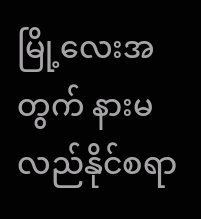မြို့လေးအတွက် နားမလည်နိုင်စရာ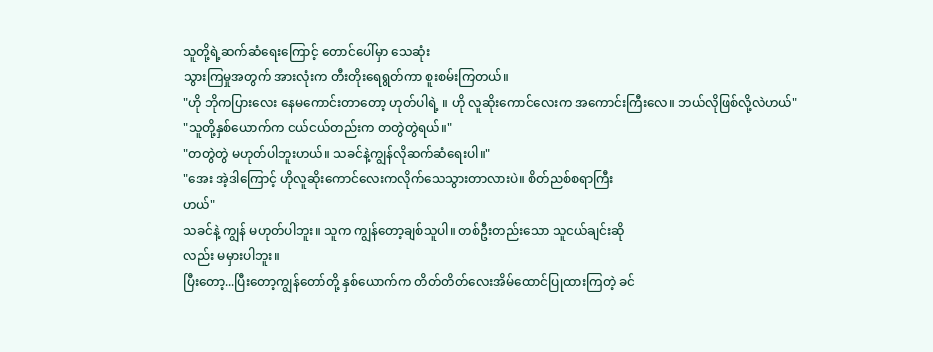သူတို့ရဲ့ဆက်ဆံရေးကြောင့် တောင်ပေါ်မှာ သေဆုံး
သွားကြမှုအတွက် အားလုံးက တီးတိုးရေရွတ်ကာ စူးစမ်းကြတယ်။
"ဟို ဘိုကပြားလေး နေမကောင်းတာတော့ ဟုတ်ပါရဲ့ ။ ဟို လူဆိုးကောင်လေးက အကောင်းကြီးလေ။ ဘယ်လိုဖြစ်လို့လဲဟယ်"
"သူတို့နှစ်ယောက်က ငယ်ငယ်တည်းက တတွဲတွဲရယ်။"
"တတွဲတွဲ မဟုတ်ပါဘူးဟယ်။ သခင်နဲ့ကျွန်လိုဆက်ဆံရေးပါ။"
"အေး အဲ့ဒါကြောင့် ဟိုလူဆိုးကောင်လေးကလိုက်သေသွားတာလားပဲ။ စိတ်ညစ်စရာကြီး
ဟယ်"
သခင်နဲ့ ကျွန် မဟုတ်ပါဘူး။ သူက ကျွန်တော့ချစ်သူပါ။ တစ်ဦးတည်းသော သူငယ်ချင်းဆို
လည်း မမှားပါဘူး။
ပြီးတော့...ပြီးတော့ကျွန်တော်တို့ နှစ်ယောက်က တိတ်တိတ်လေးအိမ်ထောင်ပြုထားကြတဲ့ ခင်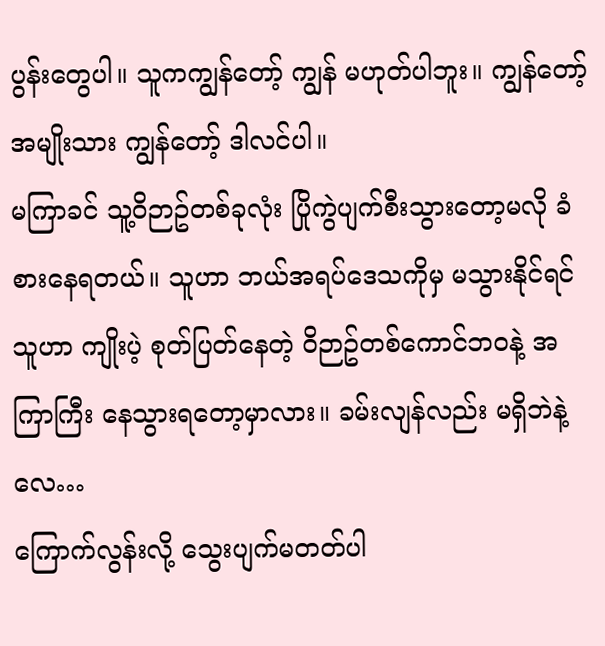ပွန်းတွေပါ။ သူကကျွန်တော့် ကျွန် မဟုတ်ပါဘူး။ ကျွန်တော့် အမျိုးသား ကျွန်တော့် ဒါလင်ပါ။
မကြာခင် သူ့ဝိဉာဥ်တစ်ခုလုံး ပြိုကွဲပျက်စီးသွားတော့မလို ခံစားနေရတယ်။ သူဟာ ဘယ်အရပ်ဒေသကိုမှ မသွားနိုင်ရင် သူဟာ ကျိုးပဲ့ စုတ်ပြတ်နေတဲ့ ဝိဉာဥ်တစ်ကောင်ဘဝနဲ့ အကြာကြီး နေသွားရတော့မှာလား။ ခမ်းလျန်လည်း မရှိဘဲနဲ့လေ…
ကြောက်လွန်းလို့ သွေးပျက်မတတ်ပါ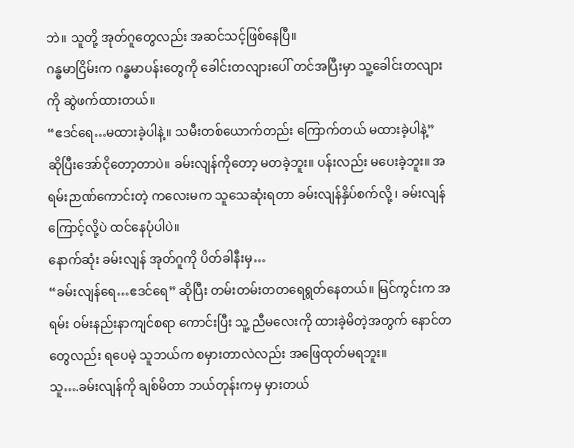ဘဲ။ သူတို့ အုတ်ဂူတွေလည်း အဆင်သင့်ဖြစ်နေပြီ။
ဂန္ဓမာငြိမ်းက ဂန္ဓမာပန်းတွေကို ခေါင်းတလျားပေါ် တင်အပြီးမှာ သူ့ခေါင်းတလျားကို ဆွဲဖက်ထားတယ်။
“ဧဒင်ရေ…မထားခဲ့ပါနဲ့။ သမီးတစ်ယောက်တည်း ကြောက်တယ် မထားခဲ့ပါနဲ့”
ဆိုပြီးအော်ငိုတော့တာပဲ။ ခမ်းလျန်ကိုတော့ မတခဲ့ဘူး။ ပန်းလည်း မပေးခဲ့ဘူး။ အရမ်းဉာဏ်ကောင်းတဲ့ ကလေးမက သူသေဆုံးရတာ ခမ်းလျန်နှိပ်စက်လို့ ၊ ခမ်းလျန် ကြောင့်လို့ပဲ ထင်နေပုံပါပဲ။
နောက်ဆုံး ခမ်းလျန် အုတ်ဂူကို ပိတ်ခါနီးမှ…
“ခမ်းလျန်ရေ…ဧဒင်ရေ” ဆိုပြီး တမ်းတမ်းတတရေရွတ်နေတယ်။ မြင်ကွင်းက အရမ်း ဝမ်းနည်းနာကျင်စရာ ကောင်းပြီး သူ့ ညီမလေးကို ထားခဲ့မိတဲ့အတွက် နောင်တတွေလည်း ရပေမဲ့ သူဘယ်က စမှားတာလဲလည်း အဖြေထုတ်မရဘူး။
သူ….ခမ်းလျန်ကို ချစ်မိတာ ဘယ်တုန်းကမှ မှားတယ်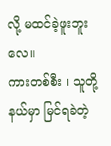လို့ မထင်ခဲ့ဖူးဘူးလေ။
ကားတစ်စီး ၊ သူတို့နယ်မှာ မြင်ရခဲတဲ့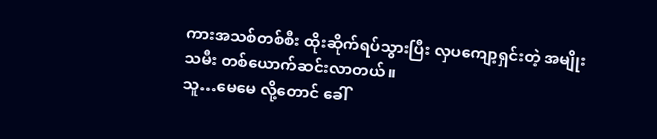ကားအသစ်တစ်စီး ထိုးဆိုက်ရပ်သွားပြီး လှပကျော့ရှင်းတဲ့ အမျိုးသမီး တစ်ယောက်ဆင်းလာတယ်။
သူ…မေမေ လို့တောင် ခေါ်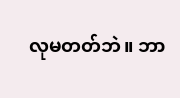လုမတတ်ဘဲ။ ဘာ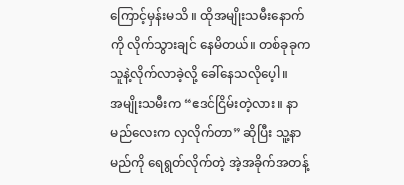ကြောင့်မှန်းမသိ ။ ထိုအမျိုးသမီးနောက်ကို လိုက်သွားချင် နေမိတယ်။ တစ်ခုခုက သူနဲ့လိုက်လာခဲ့လို့ ခေါ်နေသလိုပေ့ါ။
အမျိုးသမီးက “ဧဒင်ငြိမ်းတဲ့လား။ နာမည်လေးက လှလိုက်တာ” ဆိုပြီး သူ့နာမည်ကို ရေရွတ်လိုက်တဲ့ အဲ့အခိုက်အတန့်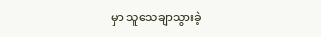မှာ သူသေချာသွားခဲ့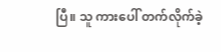ပြီ။ သူ ကားပေါ် တက်လိုက်ခဲ့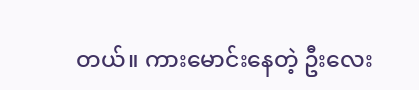တယ်။ ကားမောင်းနေတဲ့ ဦးလေး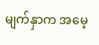မျက်နှာက အမေ့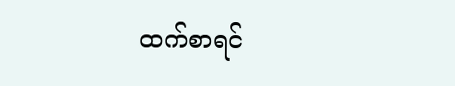ထက်စာရင်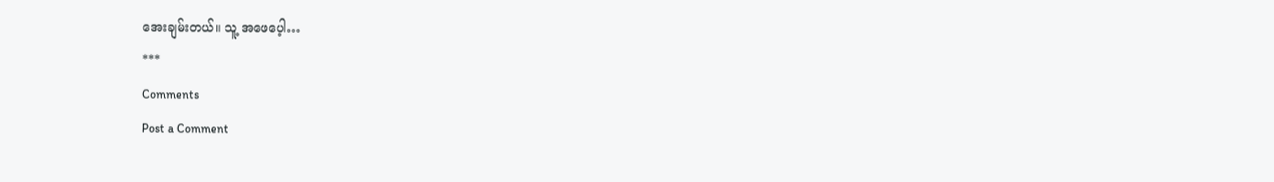အေးချမ်းတယ်။ သူ့ အဖေပေ့ါ…
***
Comments
Post a Comment